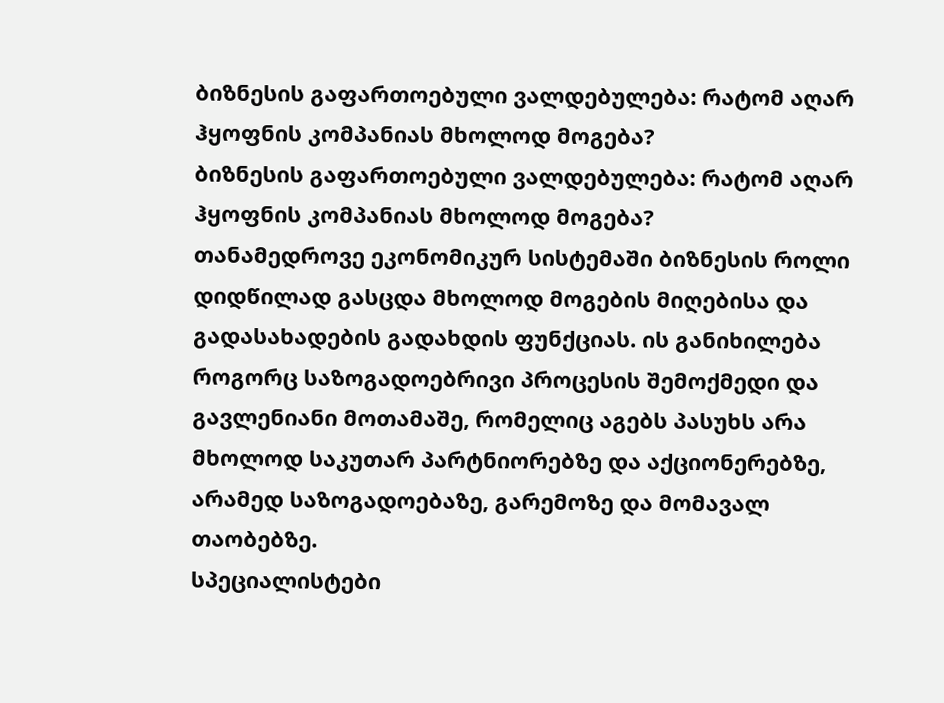ბიზნესის გაფართოებული ვალდებულება: რატომ აღარ ჰყოფნის კომპანიას მხოლოდ მოგება?
ბიზნესის გაფართოებული ვალდებულება: რატომ აღარ ჰყოფნის კომპანიას მხოლოდ მოგება?
თანამედროვე ეკონომიკურ სისტემაში ბიზნესის როლი დიდწილად გასცდა მხოლოდ მოგების მიღებისა და გადასახადების გადახდის ფუნქციას. ის განიხილება როგორც საზოგადოებრივი პროცესის შემოქმედი და გავლენიანი მოთამაშე, რომელიც აგებს პასუხს არა მხოლოდ საკუთარ პარტნიორებზე და აქციონერებზე, არამედ საზოგადოებაზე, გარემოზე და მომავალ თაობებზე.
სპეციალისტები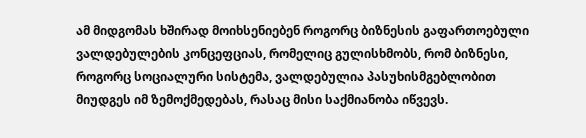ამ მიდგომას ხშირად მოიხსენიებენ როგორც ბიზნესის გაფართოებული ვალდებულების კონცეფციას, რომელიც გულისხმობს, რომ ბიზნესი, როგორც სოციალური სისტემა, ვალდებულია პასუხისმგებლობით მიუდგეს იმ ზემოქმედებას, რასაც მისი საქმიანობა იწვევს.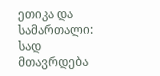ეთიკა და სამართალი: სად მთავრდება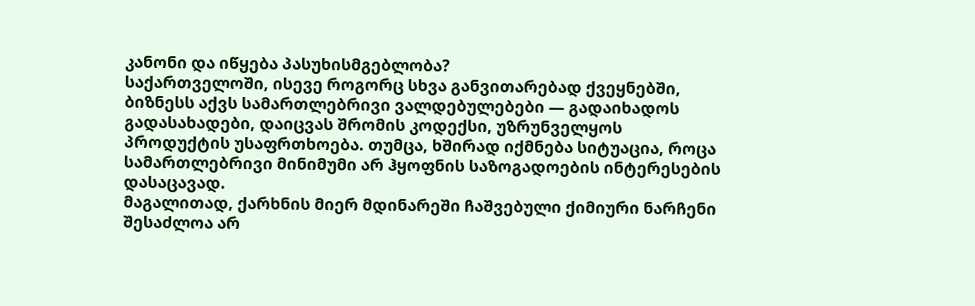კანონი და იწყება პასუხისმგებლობა?
საქართველოში, ისევე როგორც სხვა განვითარებად ქვეყნებში, ბიზნესს აქვს სამართლებრივი ვალდებულებები — გადაიხადოს გადასახადები, დაიცვას შრომის კოდექსი, უზრუნველყოს პროდუქტის უსაფრთხოება. თუმცა, ხშირად იქმნება სიტუაცია, როცა სამართლებრივი მინიმუმი არ ჰყოფნის საზოგადოების ინტერესების დასაცავად.
მაგალითად, ქარხნის მიერ მდინარეში ჩაშვებული ქიმიური ნარჩენი შესაძლოა არ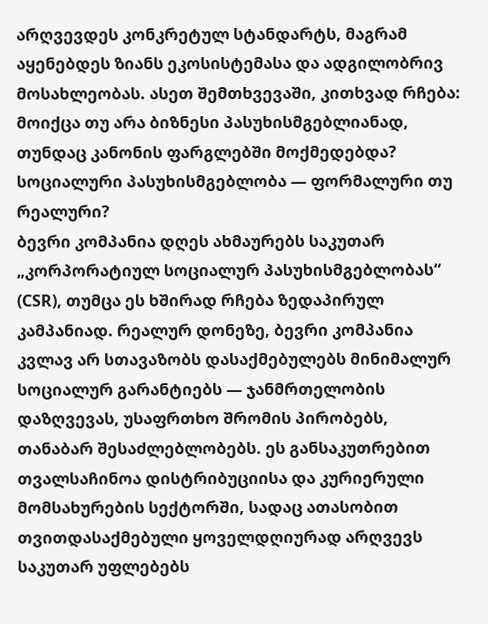არღვევდეს კონკრეტულ სტანდარტს, მაგრამ აყენებდეს ზიანს ეკოსისტემასა და ადგილობრივ მოსახლეობას. ასეთ შემთხვევაში, კითხვად რჩება: მოიქცა თუ არა ბიზნესი პასუხისმგებლიანად, თუნდაც კანონის ფარგლებში მოქმედებდა?
სოციალური პასუხისმგებლობა — ფორმალური თუ რეალური?
ბევრი კომპანია დღეს ახმაურებს საკუთარ „კორპორატიულ სოციალურ პასუხისმგებლობას“ (CSR), თუმცა ეს ხშირად რჩება ზედაპირულ კამპანიად. რეალურ დონეზე, ბევრი კომპანია კვლავ არ სთავაზობს დასაქმებულებს მინიმალურ სოციალურ გარანტიებს — ჯანმრთელობის დაზღვევას, უსაფრთხო შრომის პირობებს, თანაბარ შესაძლებლობებს. ეს განსაკუთრებით თვალსაჩინოა დისტრიბუციისა და კურიერული მომსახურების სექტორში, სადაც ათასობით თვითდასაქმებული ყოველდღიურად არღვევს საკუთარ უფლებებს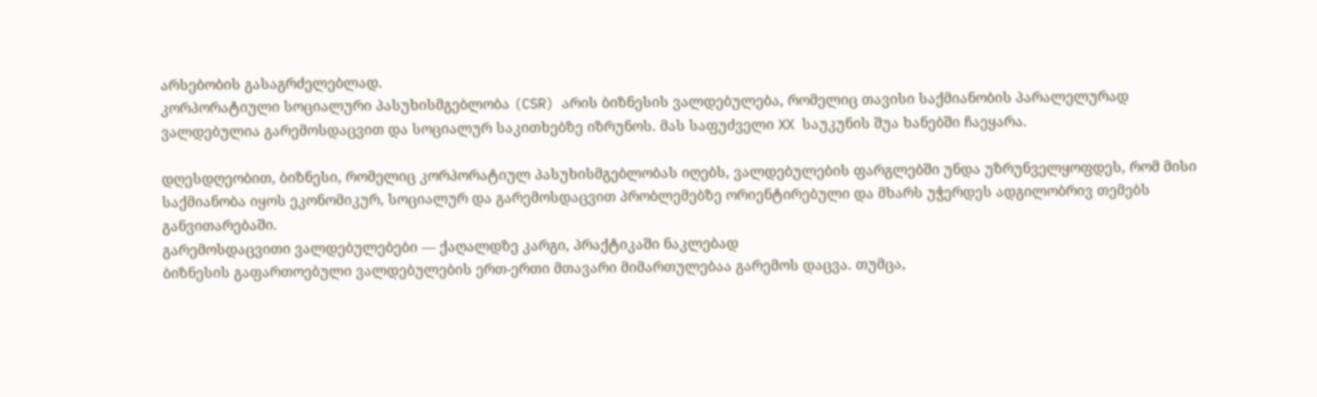არსებობის გასაგრძელებლად.
კორპორატიული სოციალური პასუხისმგებლობა (CSR) არის ბიზნესის ვალდებულება, რომელიც თავისი საქმიანობის პარალელურად ვალდებულია გარემოსდაცვით და სოციალურ საკითხებზე იზრუნოს. მას საფუძველი XX საუკუნის შუა ხანებში ჩაეყარა.

დღესდღეობით, ბიზნესი, რომელიც კორპორატიულ პასუხისმგებლობას იღებს, ვალდებულების ფარგლებში უნდა უზრუნველყოფდეს, რომ მისი საქმიანობა იყოს ეკონომიკურ, სოციალურ და გარემოსდაცვით პრობლემებზე ორიენტირებული და მხარს უჭერდეს ადგილობრივ თემებს განვითარებაში.
გარემოსდაცვითი ვალდებულებები — ქაღალდზე კარგი, პრაქტიკაში ნაკლებად
ბიზნესის გაფართოებული ვალდებულების ერთ-ერთი მთავარი მიმართულებაა გარემოს დაცვა. თუმცა,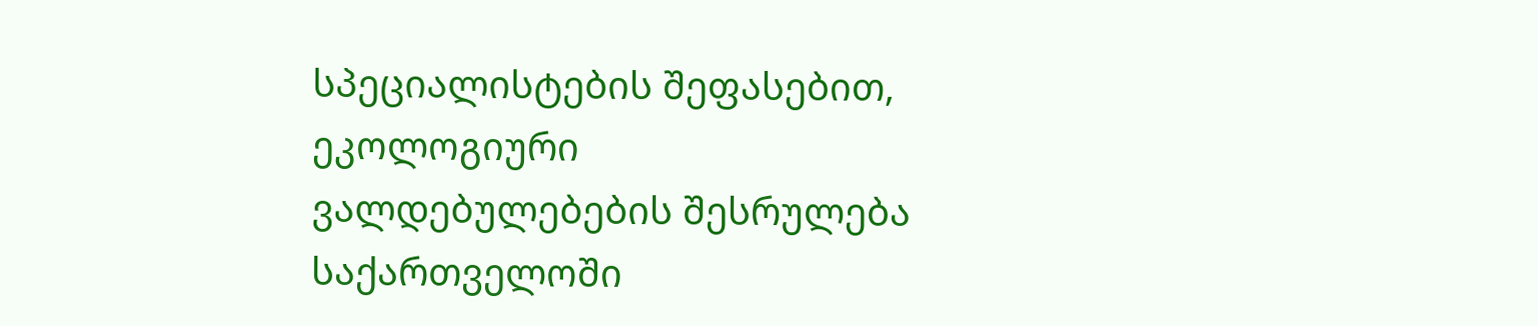სპეციალისტების შეფასებით, ეკოლოგიური ვალდებულებების შესრულება საქართველოში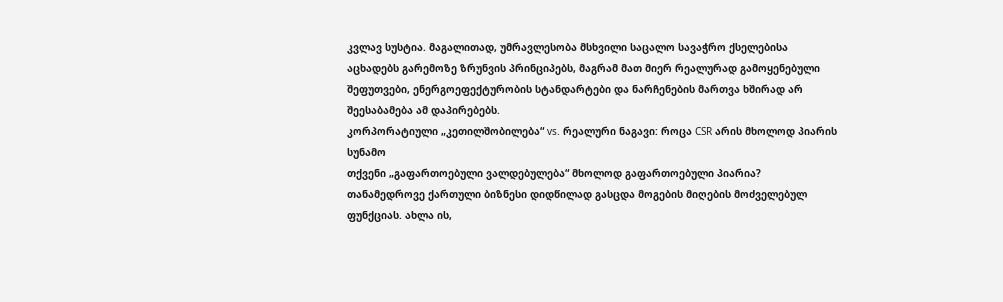კვლავ სუსტია. მაგალითად, უმრავლესობა მსხვილი საცალო სავაჭრო ქსელებისა აცხადებს გარემოზე ზრუნვის პრინციპებს, მაგრამ მათ მიერ რეალურად გამოყენებული შეფუთვები, ენერგოეფექტურობის სტანდარტები და ნარჩენების მართვა ხშირად არ შეესაბამება ამ დაპირებებს.
კორპორატიული „კეთილშობილება“ vs. რეალური ნაგავი: როცა CSR არის მხოლოდ პიარის სუნამო
თქვენი „გაფართოებული ვალდებულება“ მხოლოდ გაფართოებული პიარია?
თანამედროვე ქართული ბიზნესი დიდწილად გასცდა მოგების მიღების მოძველებულ ფუნქციას. ახლა ის,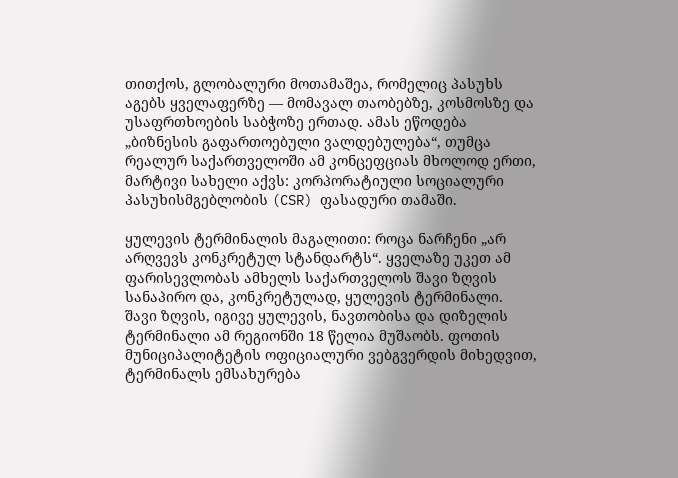თითქოს, გლობალური მოთამაშეა, რომელიც პასუხს აგებს ყველაფერზე — მომავალ თაობებზე, კოსმოსზე და უსაფრთხოების საბჭოზე ერთად. ამას ეწოდება „ბიზნესის გაფართოებული ვალდებულება“, თუმცა რეალურ საქართველოში ამ კონცეფციას მხოლოდ ერთი, მარტივი სახელი აქვს: კორპორატიული სოციალური პასუხისმგებლობის (CSR) ფასადური თამაში.

ყულევის ტერმინალის მაგალითი: როცა ნარჩენი „არ არღვევს კონკრეტულ სტანდარტს“. ყველაზე უკეთ ამ ფარისევლობას ამხელს საქართველოს შავი ზღვის სანაპირო და, კონკრეტულად, ყულევის ტერმინალი.
შავი ზღვის, იგივე ყულევის, ნავთობისა და დიზელის ტერმინალი ამ რეგიონში 18 წელია მუშაობს. ფოთის მუნიციპალიტეტის ოფიციალური ვებგვერდის მიხედვით, ტერმინალს ემსახურება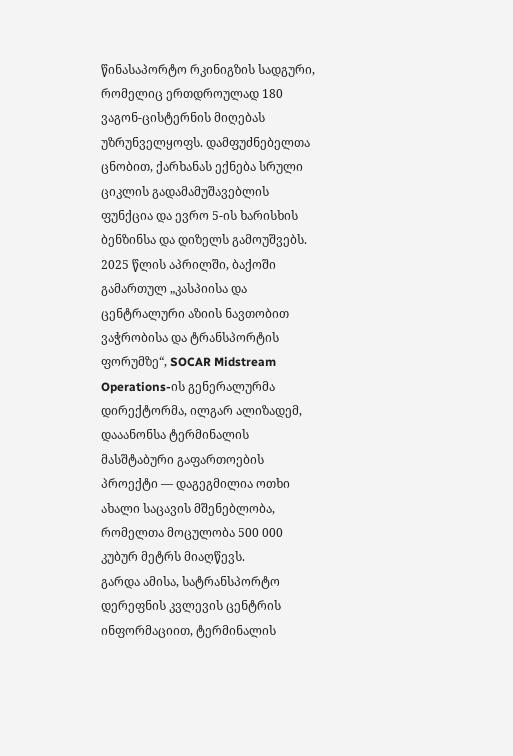წინასაპორტო რკინიგზის სადგური, რომელიც ერთდროულად 180 ვაგონ-ცისტერნის მიღებას უზრუნველყოფს. დამფუძნებელთა ცნობით, ქარხანას ექნება სრული ციკლის გადამამუშავებლის ფუნქცია და ევრო 5-ის ხარისხის ბენზინსა და დიზელს გამოუშვებს.
2025 წლის აპრილში, ბაქოში გამართულ „კასპიისა და ცენტრალური აზიის ნავთობით ვაჭრობისა და ტრანსპორტის ფორუმზე“, SOCAR Midstream Operations-ის გენერალურმა დირექტორმა, ილგარ ალიზადემ, დააანონსა ტერმინალის მასშტაბური გაფართოების პროექტი — დაგეგმილია ოთხი ახალი საცავის მშენებლობა, რომელთა მოცულობა 500 000 კუბურ მეტრს მიაღწევს.
გარდა ამისა, სატრანსპორტო დერეფნის კვლევის ცენტრის ინფორმაციით, ტერმინალის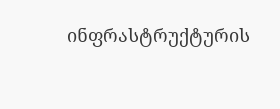ინფრასტრუქტურის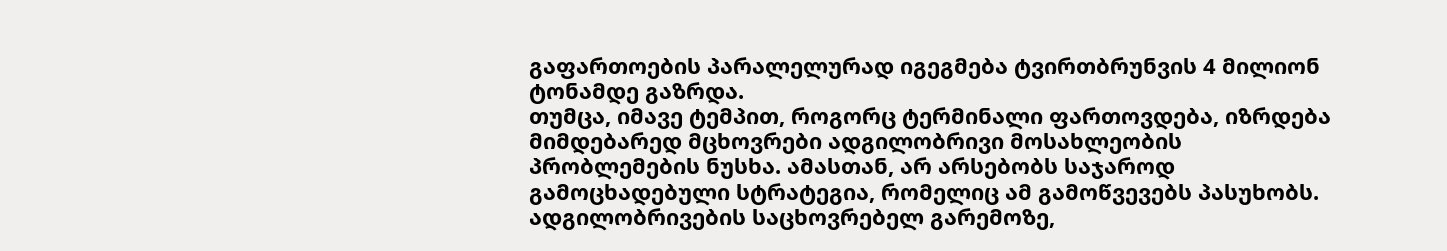გაფართოების პარალელურად იგეგმება ტვირთბრუნვის 4 მილიონ ტონამდე გაზრდა.
თუმცა, იმავე ტემპით, როგორც ტერმინალი ფართოვდება, იზრდება მიმდებარედ მცხოვრები ადგილობრივი მოსახლეობის პრობლემების ნუსხა. ამასთან, არ არსებობს საჯაროდ გამოცხადებული სტრატეგია, რომელიც ამ გამოწვევებს პასუხობს. ადგილობრივების საცხოვრებელ გარემოზე,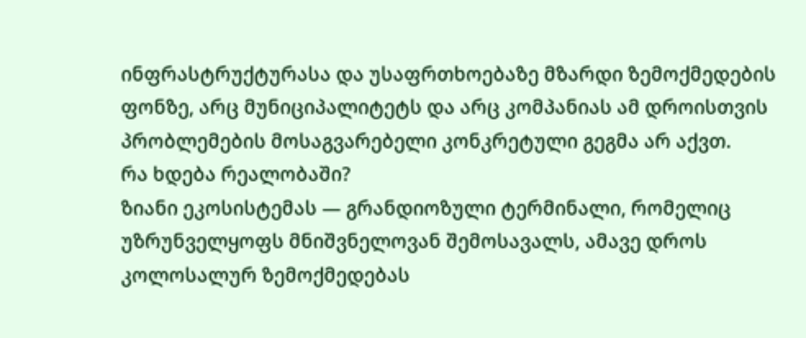ინფრასტრუქტურასა და უსაფრთხოებაზე მზარდი ზემოქმედების ფონზე, არც მუნიციპალიტეტს და არც კომპანიას ამ დროისთვის პრობლემების მოსაგვარებელი კონკრეტული გეგმა არ აქვთ.
რა ხდება რეალობაში?
ზიანი ეკოსისტემას — გრანდიოზული ტერმინალი, რომელიც უზრუნველყოფს მნიშვნელოვან შემოსავალს, ამავე დროს კოლოსალურ ზემოქმედებას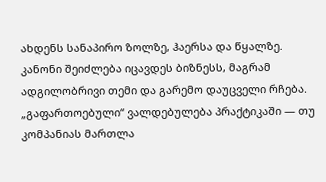ახდენს სანაპირო ზოლზე, ჰაერსა და წყალზე. კანონი შეიძლება იცავდეს ბიზნესს, მაგრამ ადგილობრივი თემი და გარემო დაუცველი რჩება.
„გაფართოებული“ ვალდებულება პრაქტიკაში — თუ კომპანიას მართლა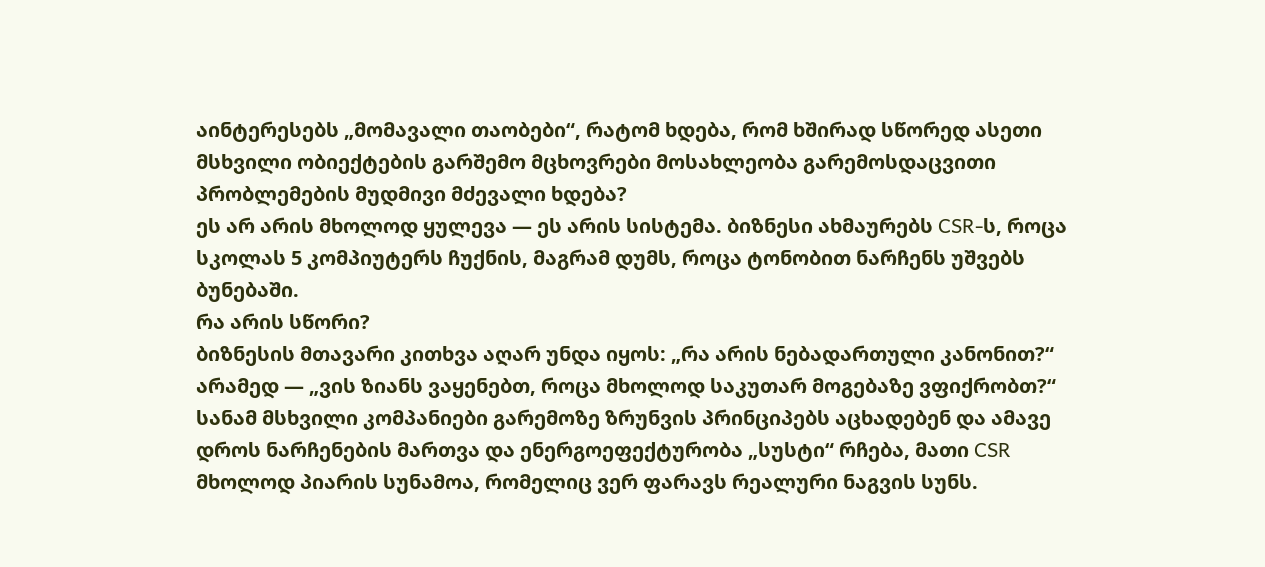აინტერესებს „მომავალი თაობები“, რატომ ხდება, რომ ხშირად სწორედ ასეთი მსხვილი ობიექტების გარშემო მცხოვრები მოსახლეობა გარემოსდაცვითი პრობლემების მუდმივი მძევალი ხდება?
ეს არ არის მხოლოდ ყულევა — ეს არის სისტემა. ბიზნესი ახმაურებს CSR-ს, როცა სკოლას 5 კომპიუტერს ჩუქნის, მაგრამ დუმს, როცა ტონობით ნარჩენს უშვებს ბუნებაში.
რა არის სწორი?
ბიზნესის მთავარი კითხვა აღარ უნდა იყოს: „რა არის ნებადართული კანონით?“ არამედ — „ვის ზიანს ვაყენებთ, როცა მხოლოდ საკუთარ მოგებაზე ვფიქრობთ?“
სანამ მსხვილი კომპანიები გარემოზე ზრუნვის პრინციპებს აცხადებენ და ამავე დროს ნარჩენების მართვა და ენერგოეფექტურობა „სუსტი“ რჩება, მათი CSR მხოლოდ პიარის სუნამოა, რომელიც ვერ ფარავს რეალური ნაგვის სუნს.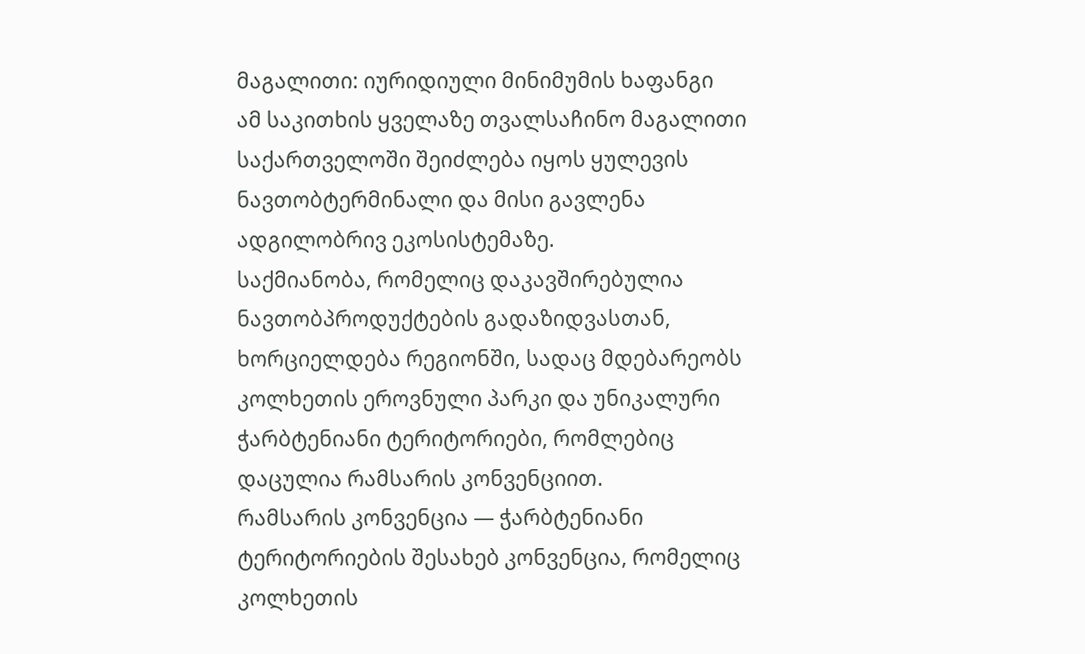მაგალითი: იურიდიული მინიმუმის ხაფანგი
ამ საკითხის ყველაზე თვალსაჩინო მაგალითი საქართველოში შეიძლება იყოს ყულევის ნავთობტერმინალი და მისი გავლენა ადგილობრივ ეკოსისტემაზე.
საქმიანობა, რომელიც დაკავშირებულია ნავთობპროდუქტების გადაზიდვასთან, ხორციელდება რეგიონში, სადაც მდებარეობს კოლხეთის ეროვნული პარკი და უნიკალური ჭარბტენიანი ტერიტორიები, რომლებიც დაცულია რამსარის კონვენციით.
რამსარის კონვენცია — ჭარბტენიანი ტერიტორიების შესახებ კონვენცია, რომელიც კოლხეთის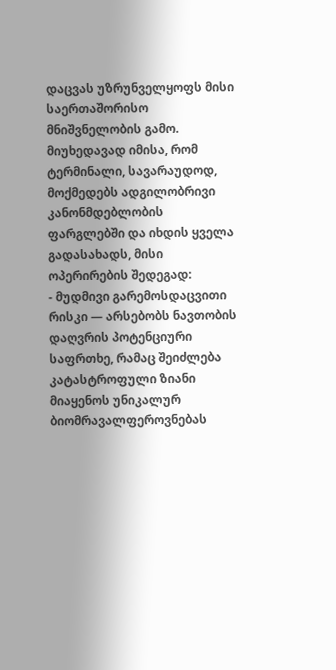დაცვას უზრუნველყოფს მისი საერთაშორისო მნიშვნელობის გამო.
მიუხედავად იმისა, რომ ტერმინალი, სავარაუდოდ, მოქმედებს ადგილობრივი კანონმდებლობის ფარგლებში და იხდის ყველა გადასახადს, მისი ოპერირების შედეგად:
- მუდმივი გარემოსდაცვითი რისკი — არსებობს ნავთობის დაღვრის პოტენციური საფრთხე, რამაც შეიძლება კატასტროფული ზიანი მიაყენოს უნიკალურ ბიომრავალფეროვნებას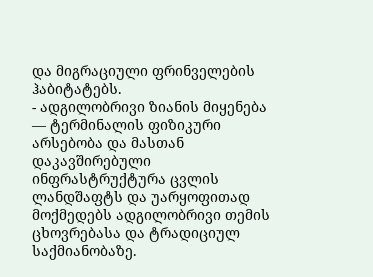და მიგრაციული ფრინველების ჰაბიტატებს.
- ადგილობრივი ზიანის მიყენება — ტერმინალის ფიზიკური არსებობა და მასთან დაკავშირებული ინფრასტრუქტურა ცვლის ლანდშაფტს და უარყოფითად მოქმედებს ადგილობრივი თემის ცხოვრებასა და ტრადიციულ საქმიანობაზე.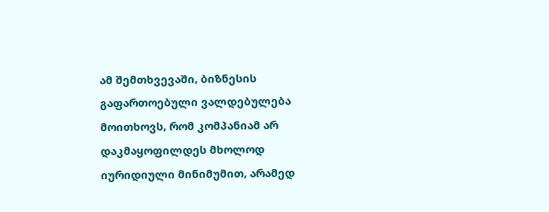ამ შემთხვევაში, ბიზნესის გაფართოებული ვალდებულება მოითხოვს, რომ კომპანიამ არ დაკმაყოფილდეს მხოლოდ იურიდიული მინიმუმით, არამედ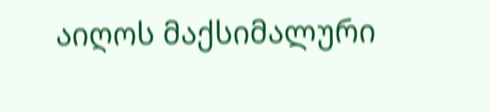აიღოს მაქსიმალური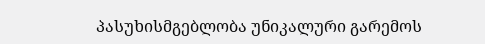პასუხისმგებლობა უნიკალური გარემოს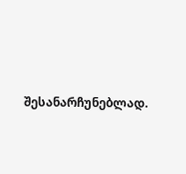შესანარჩუნებლად.